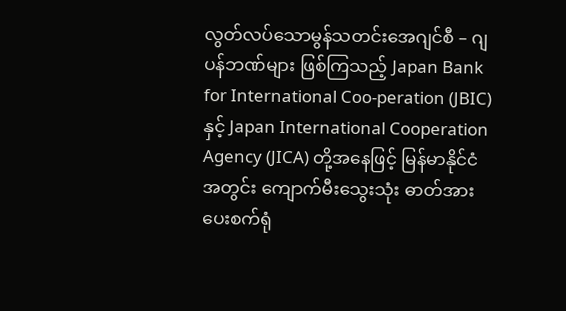လွတ်လပ်သောမွန်သတင်းအေဂျင်စီ – ဂျပန်ဘဏ်များ ဖြစ်ကြသည့် Japan Bank for International Coo-peration (JBIC) နှင့် Japan International Cooperation Agency (JICA) တို့အနေဖြင့် မြန်မာနိုင်ငံအတွင်း ကျောက်မီးသွေးသုံး ဓာတ်အားပေးစက်ရုံ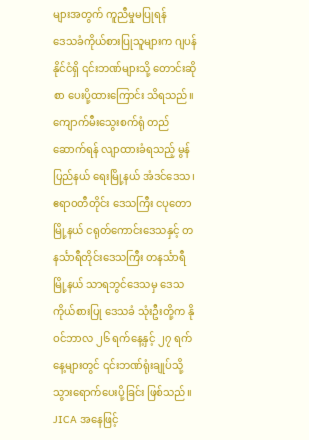များအတွက် ကူညီမှုမပြုရန်
ဒေသခံကိုယ်စားပြုသူများက ဂျပန်နိုင်ငံရှိ ၎င်းဘဏ်များသို့ တောင်းဆိုစာ ပေးပို့ထားကြောင်း သိရသည်။
ကျောက်မီးသွေးစက်ရုံ တည်ဆောက်ရန် လျာထားခံရသည့် မွန်ပြည်နယ် ရေးမြို့နယ် အံဒင်ဒေသ၊ ဧရာဝတီတိုင်း ဒေသကြီး ငပုတောမြို့နယ် ငရုတ်ကောင်းဒေသနှင့် တနင်္သာရီတိုင်းဒေသကြီး တနင်္သာရီမြို့နယ် သာရဘွင်ဒေသမှ ဒေသကိုယ်စားပြု ဒေသခံ သုံးဦးတို့က နိုဝင်ဘာလ ၂၆ ရက်နေ့နှင့် ၂၇ ရက်နေ့များတွင် ၎င်းဘဏ်ရုံးချုပ်သို့ သွားရောက်ပေးပို့ခြင်း ဖြစ်သည်။
JICA အနေဖြင့်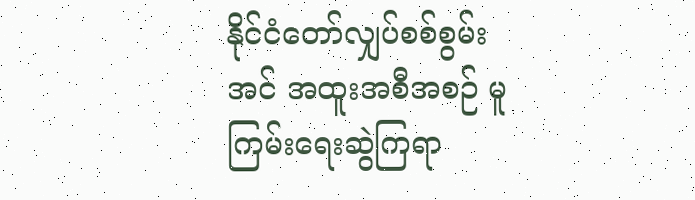နိုင်ငံတော်လျှပ်စစ်စွမ်းအင် အထူးအစီအစဉ် မူကြမ်းရေးဆွဲကြရာ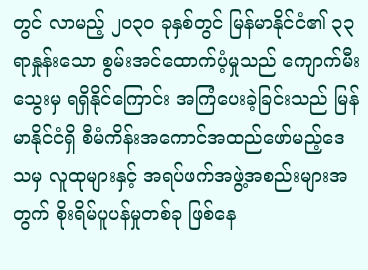တွင် လာမည့် ၂၀၃၀ ခုနှစ်တွင် မြန်မာနိုင်ငံ၏ ၃၃ ရာနှုန်းသော စွမ်းအင်ထောက်ပံ့မှုသည် ကျောက်မီးသွေးမှ ရရှိနိုင်ကြောင်း အကြံပေးခဲ့ခြင်းသည် မြန်မာနိုင်ငံရှိ စီမံကိန်းအကောင်အထည်ဖော်မည့်ဒေသမှ လူထုများနှင့် အရပ်ဖက်အဖွဲ့အစည်းများအတွက် စိုးရိမ်ပူပန်မှုတစ်ခု ဖြစ်နေ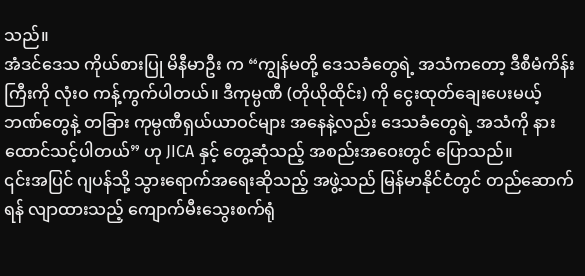သည်။
အံဒင်ဒေသ ကိုယ်စားပြု မိနီမာဦး က “ကျွန်မတို့ ဒေသခံတွေရဲ့ အသံကတော့ ဒီစီမံကိန်းကြီးကို လုံးဝ ကန့်ကွက်ပါတယ်။ ဒီကုမ္ပဏီ (တိုယိုထိုင်း) ကို ငွေးထုတ်ချေးပေးမယ့် ဘဏ်တွေနဲ့ တခြား ကုမ္ပဏီရှယ်ယာဝင်များ အနေနဲ့လည်း ဒေသခံတွေရဲ့ အသံကို နားထောင်သင့်ပါတယ်” ဟု JICA နှင့် တွေ့ဆုံသည့် အစည်းအဝေးတွင် ပြောသည်။
၎င်းအပြင် ဂျပန်သို့ သွားရောက်အရေးဆိုသည့် အဖွဲ့သည် မြန်မာနိုင်ငံတွင် တည်ဆောက်ရန် လျာထားသည့် ကျောက်မီးသွေးစက်ရုံ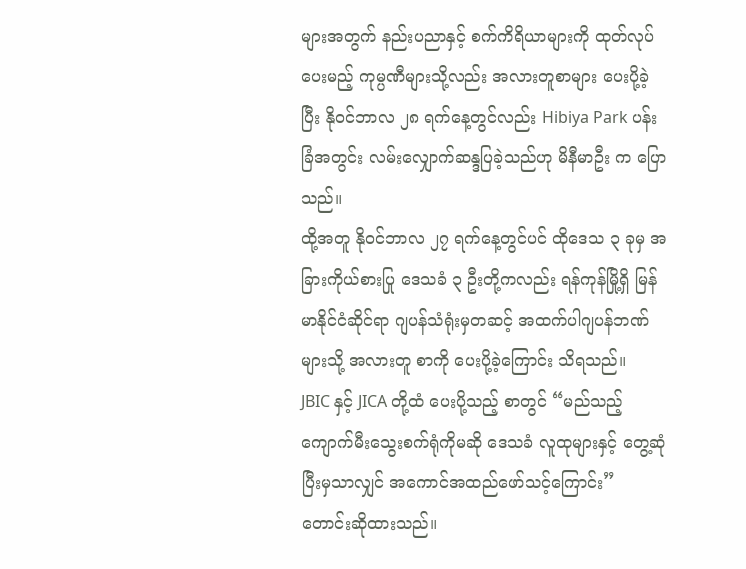များအတွက် နည်းပညာနှင့် စက်ကိရိယာများကို ထုတ်လုပ်ပေးမည့် ကုမ္ပဏီများသို့လည်း အလားတူစာများ ပေးပို့ခဲ့ပြီး နိုဝင်ဘာလ ၂၈ ရက်နေ့တွင်လည်း Hibiya Park ပန်းခြံအတွင်း လမ်းလျှောက်ဆန္ဒပြခဲ့သည်ဟု မိနီမာဦး က ပြောသည်။
ထို့အတူ နိုဝင်ဘာလ ၂၇ ရက်နေ့တွင်ပင် ထိုဒေသ ၃ ခုမှ အခြားကိုယ်စားပြု ဒေသခံ ၃ ဦးတို့ကလည်း ရန်ကုန်မြို့ရှိ မြန်မာနိုင်ငံဆိုင်ရာ ဂျပန်သံရုံးမှတဆင့် အထက်ပါဂျပန်ဘဏ်များသို့ အလားတူ စာကို ပေးပို့ခဲ့ကြောင်း သိရသည်။
JBIC နှင့် JICA တို့ထံ ပေးပို့သည့် စာတွင် “မည်သည့် ကျောက်မီးသွေးစက်ရုံကိုမဆို ဒေသခံ လူထုများနှင့် တွေ့ဆုံပြီးမှသာလျှင် အကောင်အထည်ဖော်သင့်ကြောင်း” တောင်းဆိုထားသည်။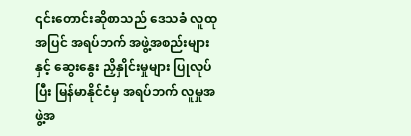၎င်းတောင်းဆိုစာသည် ဒေသခံ လူထုအပြင် အရပ်ဘက် အဖွဲ့အစည်းများနှင့် ဆွေးနွေး ညှိနှိုင်းမှုများ ပြုလုပ်ပြီး မြန်မာနိုင်ငံမှ အရပ်ဘက် လူမှုအဖွဲ့အ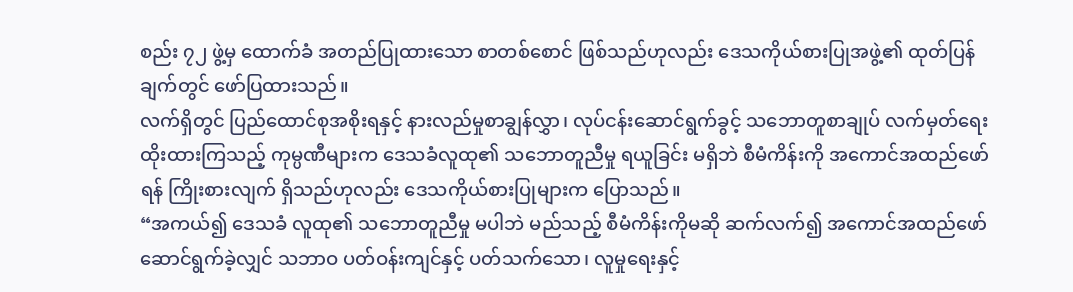စည်း ၇၂ ဖွဲ့မှ ထောက်ခံ အတည်ပြုထားသော စာတစ်စောင် ဖြစ်သည်ဟုလည်း ဒေသကိုယ်စားပြုအဖွဲ့၏ ထုတ်ပြန်ချက်တွင် ဖော်ပြထားသည်။
လက်ရှိတွင် ပြည်ထောင်စုအစိုးရနှင့် နားလည်မှုစာချွန်လွှာ၊ လုပ်ငန်းဆောင်ရွက်ခွင့် သဘောတူစာချုပ် လက်မှတ်ရေးထိုးထားကြသည့် ကုမ္ပဏီများက ဒေသခံလူထု၏ သဘောတူညီမှု ရယူခြင်း မရှိဘဲ စီမံကိန်းကို အကောင်အထည်ဖော်ရန် ကြိုးစားလျက် ရှိသည်ဟုလည်း ဒေသကိုယ်စားပြုများက ပြောသည်။
“အကယ်၍ ဒေသခံ လူထု၏ သဘောတူညီမှု မပါဘဲ မည်သည့် စီမံကိန်းကိုမဆို ဆက်လက်၍ အကောင်အထည်ဖော် ဆောင်ရွက်ခဲ့လျှင် သဘာဝ ပတ်ဝန်းကျင်နှင့် ပတ်သက်သော၊ လူမှုရေးနှင့်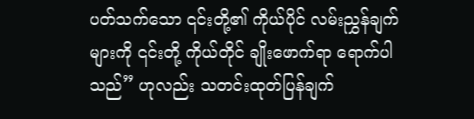ပတ်သက်သော ၎င်းတို့၏ ကိုယ်ပိုင် လမ်းညွှန်ချက်များကို ၎င်းတို့ ကိုယ်တိုင် ချိုးဖောက်ရာ ရောက်ပါသည်” ဟုလည်း သတင်းထုတ်ပြန်ချက်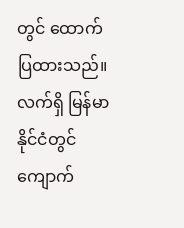တွင် ထောက်ပြထားသည်။
လက်ရှိ မြန်မာနိုင်ငံတွင် ကျောက်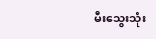မီးသွေးသုံး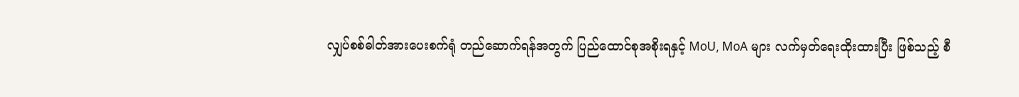လျှပ်စစ်ဓါတ်အားပေးစက်ရုံ တည်ဆောက်ရန်အတွက် ပြည်ထောင်စုအစိုးရနှင့် MoU, MoA များ လက်မှတ်ရေးထိုးထားပြီး ဖြစ်သည့် စီ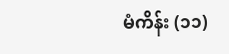မံကိန်း (၁၁)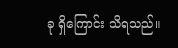ခု ရှိကြောင်း သိရသည်။